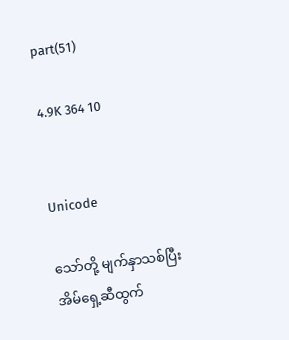part(51)

4.9K 364 10


Unicode

သော်တို့ မျက်နှာသစ်ပြီး အိမ်ရှေ့ဆီထွက်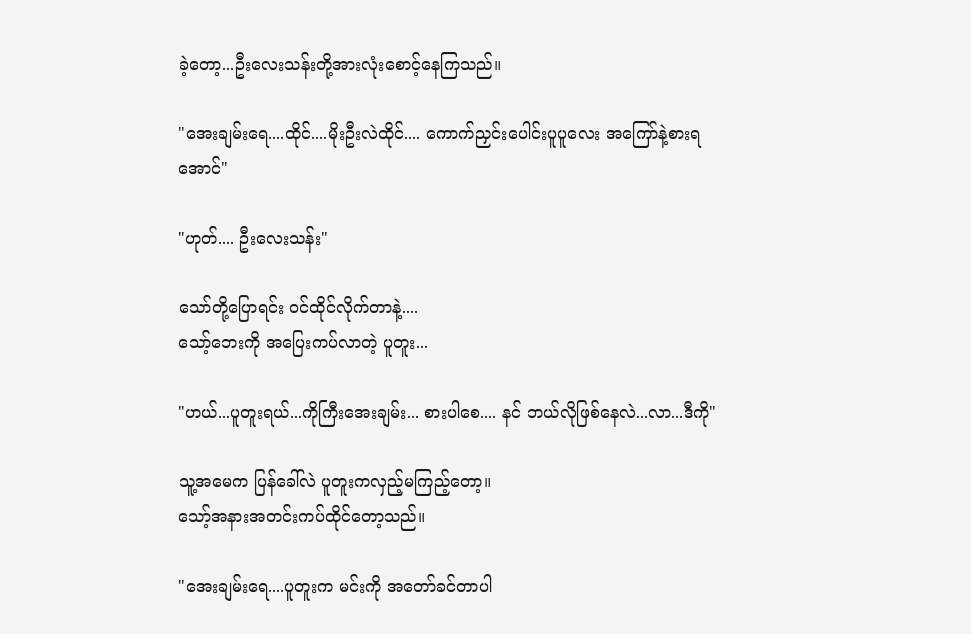ခဲ့တော့...ဦးလေးသန်းတို့အားလုံးစောင့်နေကြသည်။

"အေးချမ်းရေ....ထိုင်....မိုးဦးလဲထိုင်.... ကောက်ညှင်းပေါင်းပူပူလေး အကြော်နဲ့စားရအောင်"

"ဟုတ်.... ဦးလေးသန်း"

သော်တို့ပြောရင်း ဝင်ထိုင်လိုက်တာနဲ့....
သော့်ဘေးကို အပြေးကပ်လာတဲ့ ပူတူး...

"ဟယ်...ပူတူးရယ်...ကိုကြီးအေးချမ်း... စားပါစေ.... နင် ဘယ်လိုဖြစ်နေလဲ...လာ...ဒီကို"

သူ့အမေက ပြန်ခေါ်လဲ ပူတူးကလှည့်မကြည့်တော့။
သော့်အနားအတင်းကပ်ထိုင်တော့သည်။

"အေးချမ်းရေ....ပူတူးက မင်းကို အတော်ခင်တာပါ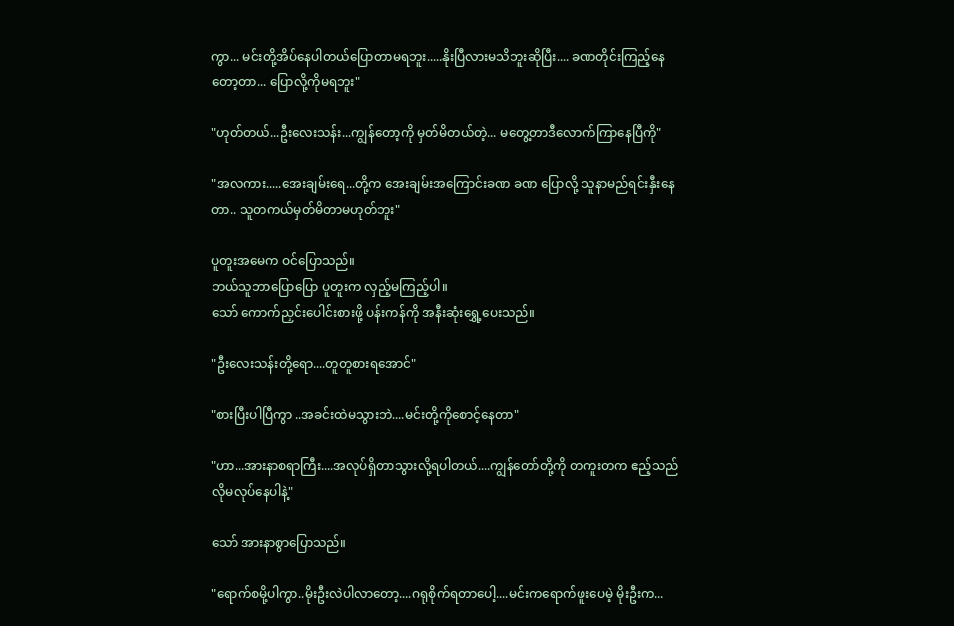ကွာ... မင်းတို့အိပ်နေပါတယ်ပြောတာမရဘူး.....နိုးပြီလားမသိဘူးဆိုပြီး.... ခဏတိုင်းကြည့်နေတော့တာ... ပြောလို့ကိုမရဘူး"

"ဟုတ်တယ်...ဦးလေးသန်း...ကျွန်တော့ကို မှတ်မိတယ်တဲ့... မတွေ့တာဒီလောက်ကြာနေပြီကို"

"အလကား.....အေးချမ်းရေ...တို့က အေးချမ်းအကြောင်းခဏ ခဏ ပြောလို့ သူနာမည်ရင်းနှီးနေတာ.. သူတကယ်မှတ်မိတာမဟုတ်ဘူး"

ပူတူးအမေက ဝင်ပြောသည်။
ဘယ်သူဘာပြောပြော ပူတူးက လှည့်မကြည့်ပါ။
သော် ကောက်ညှင်းပေါင်းစားဖို့ ပန်းကန်ကို အနီးဆုံးရွှေ့ပေးသည်။

"ဦးလေးသန်းတို့ရော....တူတူစားရအောင်"

"စားပြီးပါပြီကွာ ..အခင်းထဲမသွားဘဲ....မင်းတို့ကိုစောင့်နေတာ"

"ဟာ...အားနာစရာကြီး....အလုပ်ရှိတာသွားလို့ရပါတယ်....ကျွန်တော်တို့ကို တကူးတက ဧည့်သည်လိုမလုပ်နေပါနဲ့"

သော် အားနာစွာပြောသည်။

"ရောက်စမို့ပါကွာ..မိုးဦးလဲပါလာတော့....ဂရုစိုက်ရတာပေါ့....မင်းကရောက်ဖူးပေမဲ့ မိုးဦးက...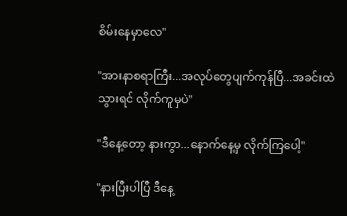စိမ်းနေမှာလေ"

"အားနာစရာကြီး...အလုပ်တွေပျက်ကုန်ပြီ...အခင်းထဲသွားရင် လိုက်ကူမှပဲ"

"ဒီနေ့တော့ နားကွာ...နောက်နေ့မှ လိုက်ကြပေါ့"

"နားပြီးပါပြီ ဒီနေ့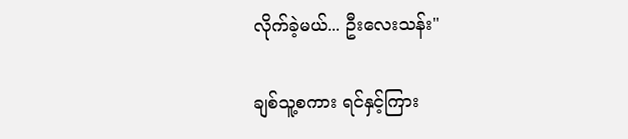လိုက်ခဲ့မယ်... ဦးလေးသန်း"

ချစ်သူ့စကား ရင်နှင့်ကြား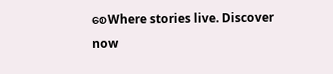စေWhere stories live. Discover now